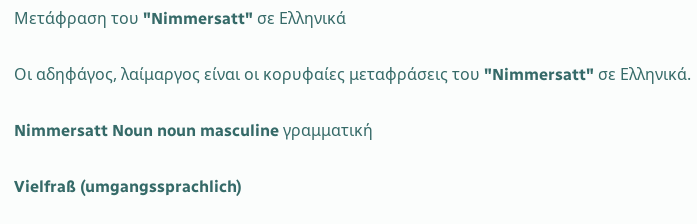Μετάφραση του "Nimmersatt" σε Ελληνικά

Οι αδηφάγος, λαίμαργος είναι οι κορυφαίες μεταφράσεις του "Nimmersatt" σε Ελληνικά.

Nimmersatt Noun noun masculine γραμματική

Vielfraß (umgangssprachlich)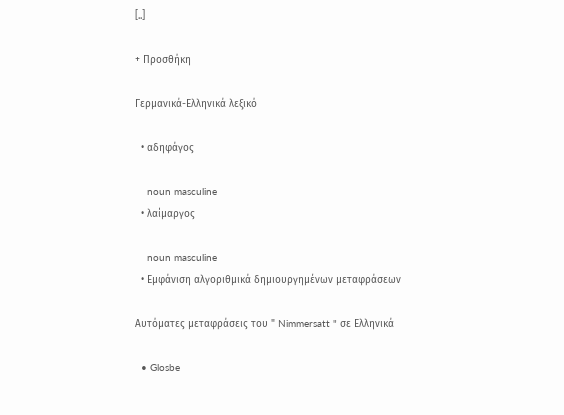[..]

+ Προσθήκη

Γερμανικά-Ελληνικά λεξικό

  • αδηφάγος

    noun masculine
  • λαίμαργος

    noun masculine
  • Εμφάνιση αλγοριθμικά δημιουργημένων μεταφράσεων

Αυτόματες μεταφράσεις του " Nimmersatt " σε Ελληνικά

  • Glosbe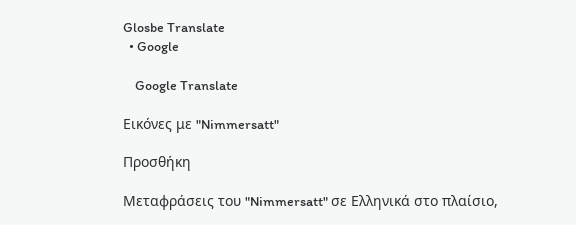Glosbe Translate
  • Google

    Google Translate

Εικόνες με "Nimmersatt"

Προσθήκη

Μεταφράσεις του "Nimmersatt" σε Ελληνικά στο πλαίσιο,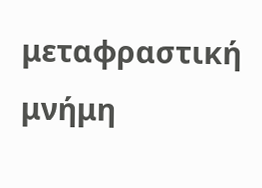μεταφραστική μνήμη